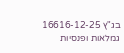בג"ץ 16616-12-25
גמלאות ופנסיות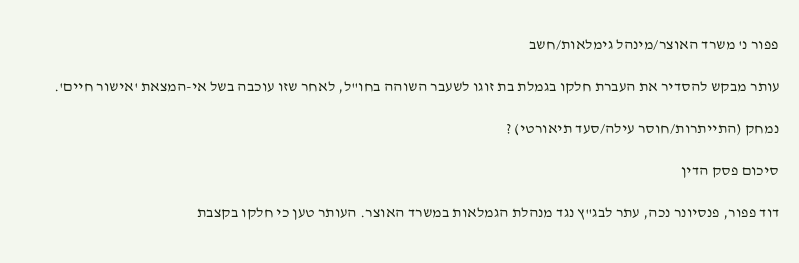פפור נ' משרד האוצר/מינהל גימלאות/חשב

עותר מבקש להסדיר את העברת חלקו בגמלת בת זוגו לשעבר השוהה בחו"ל, לאחר שזו עוכבה בשל אי-המצאת 'אישור חיים'.

נמחק (התייתרות/חוסר עילה/סעד תיאורטי) ?

סיכום פסק הדין

דוד פפור, פנסיונר נכה, עתר לבג"ץ נגד מנהלת הגמלאות במשרד האוצר. העותר טען כי חלקו בקצבת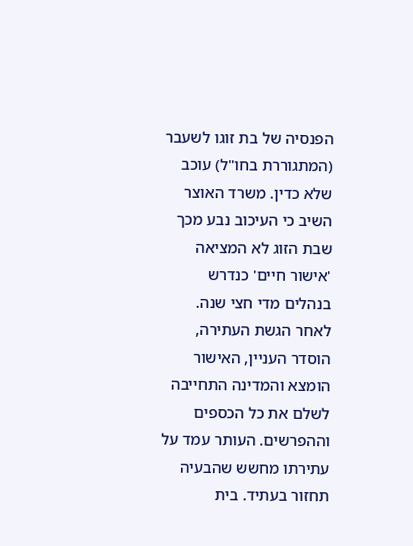הפנסיה של בת זוגו לשעבר (המתגוררת בחו"ל) עוכב שלא כדין. משרד האוצר השיב כי העיכוב נבע מכך שבת הזוג לא המציאה 'אישור חיים' כנדרש בנהלים מדי חצי שנה. לאחר הגשת העתירה, הוסדר העניין, האישור הומצא והמדינה התחייבה לשלם את כל הכספים וההפרשים. העותר עמד על עתירתו מחשש שהבעיה תחזור בעתיד. בית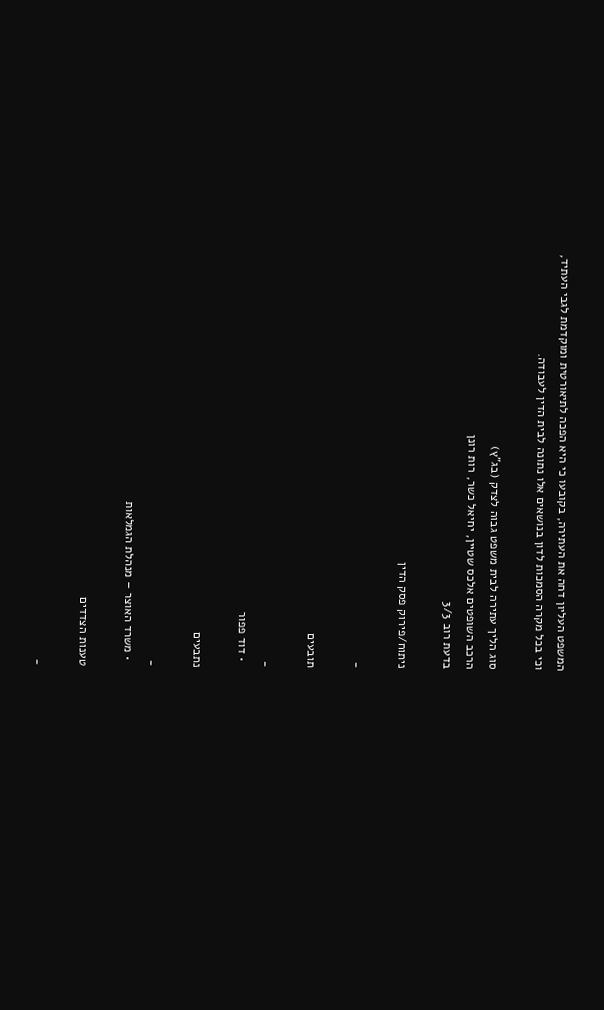המשפט העליון דחה את העתירה, בקובעו כי היא הפכה לתיאורטית ומוקדמת לגבי העתיד, וכי בכל מקרה הסמכות לדון בנושאים אלו נתונה לבית הדין לעבודה.

סוג הליך עתירה לבית משפט גבוה לצדק (בג"ץ)
הרכב השופטים אלכס שטיין, יחיאל כשר, רות רונן
בדעת רוב 3/3

ניתוח/פירוק פסק הדין

-

תובעים

-
  • דוד פפור

נתבעים

-
  • משרד האוצר – מנהלת הגמלאות

טענות הצדדים

-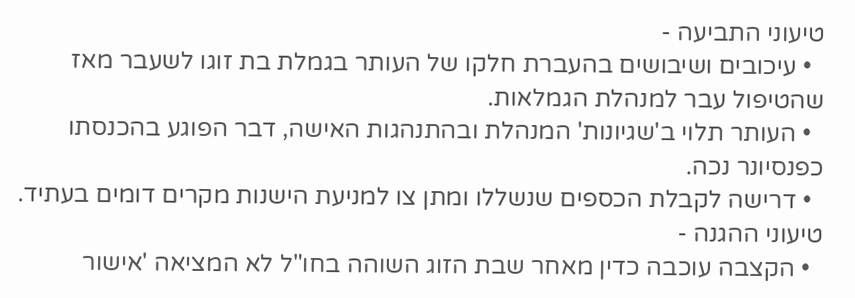טיעוני התביעה -
  • עיכובים ושיבושים בהעברת חלקו של העותר בגמלת בת זוגו לשעבר מאז שהטיפול עבר למנהלת הגמלאות.
  • העותר תלוי ב'שגיונות' המנהלת ובהתנהגות האישה, דבר הפוגע בהכנסתו כפנסיונר נכה.
  • דרישה לקבלת הכספים שנשללו ומתן צו למניעת הישנות מקרים דומים בעתיד.
טיעוני ההגנה -
  • הקצבה עוכבה כדין מאחר שבת הזוג השוהה בחו"ל לא המציאה 'אישור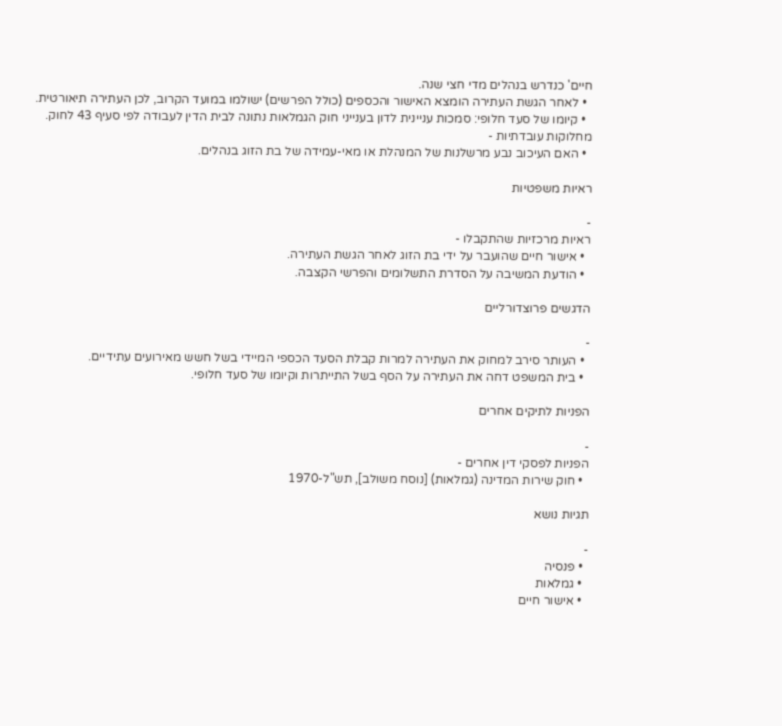חיים' כנדרש בנהלים מדי חצי שנה.
  • לאחר הגשת העתירה הומצא האישור והכספים (כולל הפרשים) ישולמו במועד הקרוב, לכן העתירה תיאורטית.
  • קיומו של סעד חלופי: סמכות עניינית לדון בענייני חוק הגמלאות נתונה לבית הדין לעבודה לפי סעיף 43 לחוק.
מחלוקות עובדתיות -
  • האם העיכוב נבע מרשלנות של המנהלת או מאי-עמידה של בת הזוג בנהלים.

ראיות משפטיות

-
ראיות מרכזיות שהתקבלו -
  • אישור חיים שהועבר על ידי בת הזוג לאחר הגשת העתירה.
  • הודעת המשיבה על הסדרת התשלומים והפרשי הקצבה.

הדגשים פרוצדורליים

-
  • העותר סירב למחוק את העתירה למרות קבלת הסעד הכספי המיידי בשל חשש מאירועים עתידיים.
  • בית המשפט דחה את העתירה על הסף בשל התייתרות וקיומו של סעד חלופי.

הפניות לתיקים אחרים

-
הפניות לפסקי דין אחרים -
  • חוק שירות המדינה (גמלאות) [נוסח משולב], תש"ל-1970

תגיות נושא

-
  • פנסיה
  • גמלאות
  • אישור חיים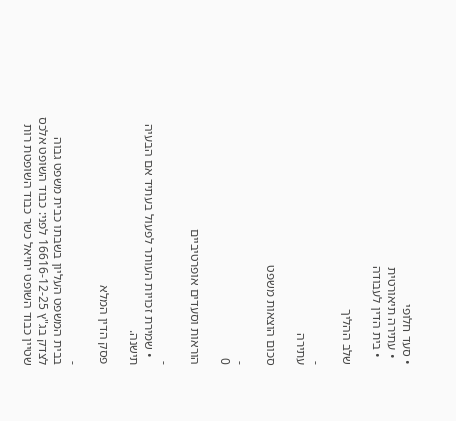• סעד חלופי
  • עתירה תיאורטית
  • בית הדין לעבודה

שלב ההליך

-
עתירה

סכום הוצאות משפט

-
0

הוראות וסעדים אופרטיביים

-
  • שמירת זכויות העותר לפעול בעתיד אם הבעיה תישנה.

פסק הדין המלא

-
בבית המשפט העליון בשבתו כבית משפט גבוה לצדק בג"ץ 16616-12-25 לפני: כבוד השופט אלכס שטיין כבוד השופט יחיאל כשר כבוד השופטת רות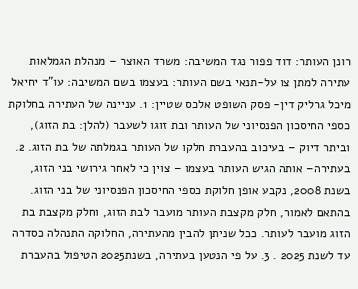רונן העותר: דוד פפור נגד המשיבה: משרד האוצר – מנהלת הגמלאות עתירה למתן צו על-תנאי בשם העותר: בעצמו בשם המשיבה: עו"ד יחיאל מיכל גרליק דין- פסק השופט אלכס שטיין: 1. עניינה של העתירה בחלוקת כספי החיסכון הפנסיוני של העותר ובת זוגו לשעבר (להלן: בת הזוג), וביתר דיוק – בעיכוב בהעברת חלקו של העותר בגמלתה של בת הזוג. 2. בעתירה– אותה הגיש העותר בעצמו – צוין כי לאחר גירושי בני הזוג, בשנת 2008, נקבע אופן חלוקת כספי החיסכון הפנסיוני של בני הזוג. בהתאם לאמור, חלק מקצבת העותר מועבר לבת הזוג, וחלק מקצבת בת הזוג מועבר לעותר. ככל שניתן להבין מהעתירה, החלוקה התנהלה כסדרה עד לשנת 2025 . 3. על פי הנטען בעתירה, בשנת2025 הטיפול בהעברת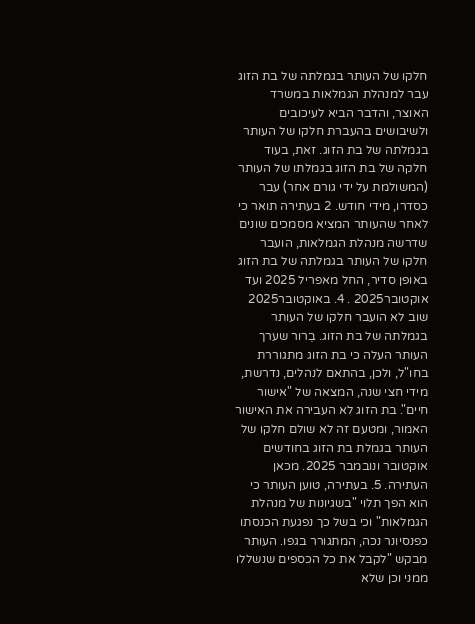חלקו של העותר בגמלתה של בת הזוג עבר למנהלת הגמלאות במשרד האוצר, והדבר הביא לעיכובים ולשיבושים בהעברת חלקו של העותר בגמלתה של בת הזוג. זאת, בעוד חלקה של בת הזוג בגמלתו של העותר (המשולמת על ידי גורם אחר) עבר כסדרו, מידי חודש. 2 בעתירה תואר כי לאחר שהעותר המציא מסמכים שונים שדרשה מנהלת הגמלאות, הועבר חלקו של העותר בגמלתה של בת הזוג באופן סדיר, החל מאפריל 2025 ועד אוקטובר2025 . 4. באוקטובר2025 שוב לא הועבר חלקו של העותר בגמלתה של בת הזוג. בֵרור שערך העותר העלה כי בת הזוג מתגוררת בחו"ל, ולכן, בהתאם לנהלים, נדרשת, מידי חצי שנה, המצאה של "אישור חיים". בת הזוג לא העבירה את האישור האמור, ומטעם זה לא שולם חלקו של העותר בגמלת בת הזוג בחודשים אוקטובר ונובמבר 2025. מכאן העתירה. 5. בעתירה, טוען העותר כי הוא הפך תלוי "בשגיונות של מנהלת הגמלאות" וכי בשל כך נפגעת הכנסתו כפנסיונר נכה, המתגורר בגפו. העותר מבקש "לקבל את כל הכספים שנשללו ממני וכן שלא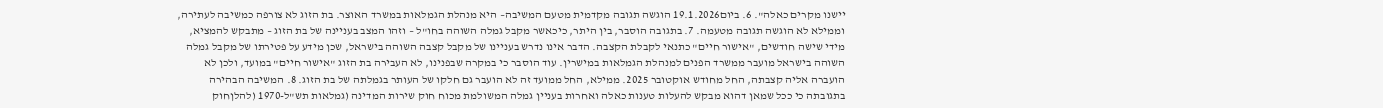יישנו מקרים כאלה". 6. ביום19.1.2026 הוגשה תגובה מקדמית מטעם המשיבה– היא מנהלת הגמלאות במשרד האוצר. בת הזוג לא צורפה כמשיבה לעתירה, וממילא לא הוגשה תגובה מטעמה. 7. בתגובה הוסבר, בין היתר, כיכאשר מקבל גמלה השוהה בחו"ל – וזהו המצב בעניינה של בת הזוג – מתבקש להמציא, מידי שישה חודשים, "אישור חיים" כתנאי לקבלת הקצבה. הדבר אינו נדרש בעניינו של מקבל קצבה השוהה בישראל, שכן מידע על פטירתו של מקבל גמלה השוהה בישראל מועבר ממשרד הפנים למנהלת הגמלאות במישרין. עוד הוסבר כי במקרה שבפנינו, לא העבירה בת הזוג "אישור חיים" במועד, ולכן לא הועברה אליה קצבתה, החל מחודש אוקטובר 2025. ממילא, החל ממועד זה לא הועבר גם חלקו של העותר בגמלתה של בת הזוג. 8. המשיבה הבהירה בתגובתה כי ככל שמאן דהוא מבקש להעלות טענות כאלה ואחרות בעניין גמלה המשולמת מכוח חוק שירות המדינה (גמלאות תש"ל-1970 (להלןחוק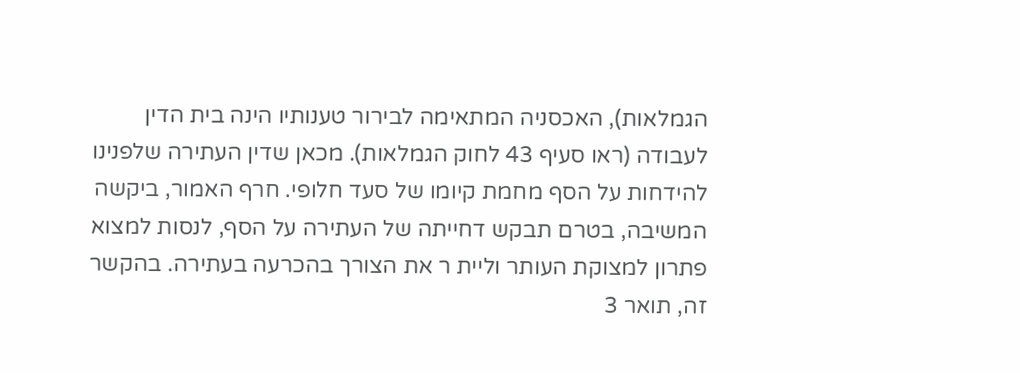הגמלאות), האכסניה המתאימה לבירור טענותיו הינה בית הדין לעבודה (ראו סעיף 43 לחוק הגמלאות). מכאן שדין העתירה שלפנינו להידחות על הסף מחמת קיומו של סעד חלופי. חרף האמור, ביקשה המשיבה, בטרם תבקש דחייתה של העתירה על הסף, לנסות למצוא פתרון למצוקת העותר וליית ר את הצורך בהכרעה בעתירה. בהקשר זה, תואר 3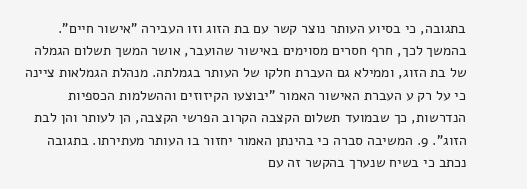בתגובה, כי בסיוע העותר נוצר קשר עם בת הזוג וזו העבירה "אישור חיים". בהמשך לכך, חרף חסרים מסוימים באישור שהועבר, אושר המשך תשלום הגמלה של בת הזוג, וממילא גם העברת חלקו של העותר בגמלתה. מנהלת הגמלאות ציינה כי על רק ע העברת האישור האמור "יבוצעו הקיזוזים וההשלמות הכספיות הנדרשות, כך שבמועד תשלום הקצבה הקרוב הפרשי הקצבה, הן לעותר והן לבת הזוג". 9. המשיבה סברה כי בהינתן האמור יחזור בו העותר מעתירתו. בתגובה נכתב כי בשיח שנערך בהקשר זה עם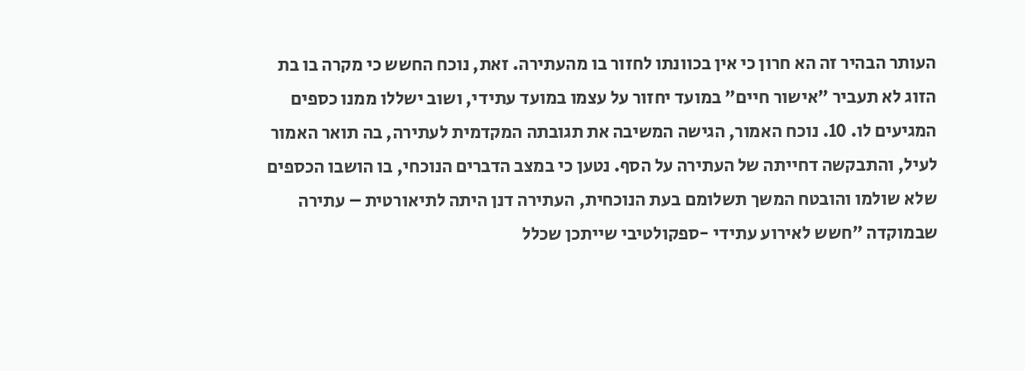העותר הבהיר זה הא חרון כי אין בכוונתו לחזור בו מהעתירה. זאת, נוכח החשש כי מקרה בו בת הזוג לא תעביר "אישור חיים" במועד יחזור על עצמו במועד עתידי, ושוב ישללו ממנו כספים המגיעים לו. 10. נוכח האמור, הגישה המשיבה את תגובתה המקדמית לעתירה, בה תואר האמור לעיל, והתבקשה דחייתה של העתירה על הסף. נטען כי במצב הדברים הנוכחי, בו הושבו הכספים שלא שולמו והובטח המשך תשלומם בעת הנוכחית, העתירה דנן היתה לתיאורטית – עתירה שבמוקדה "חשש לאירוע עתידי -ספקולטיבי שייתכן שכלל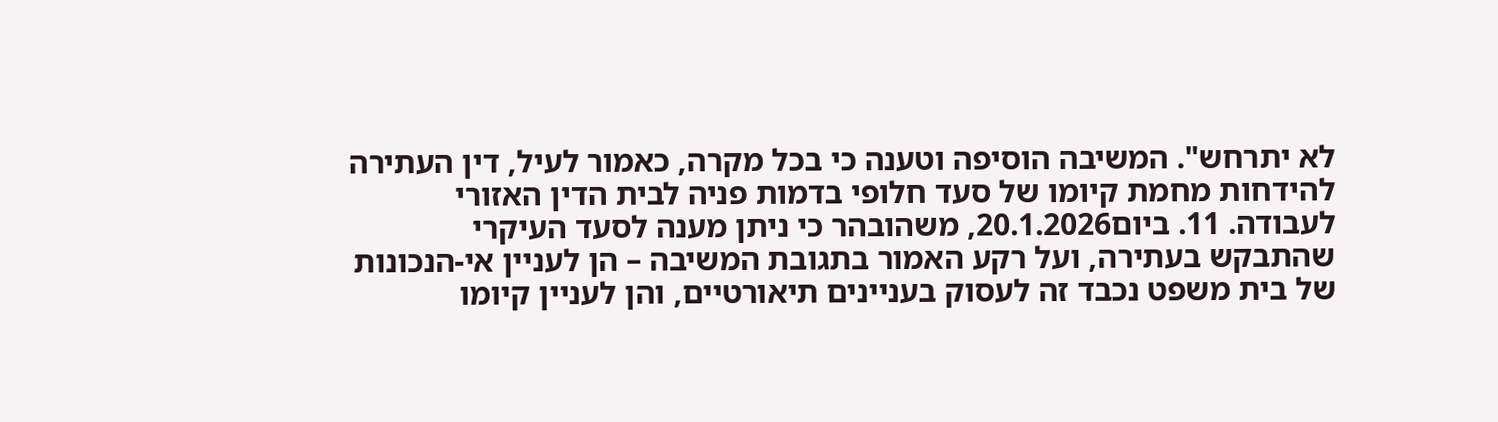לא יתרחש". המשיבה הוסיפה וטענה כי בכל מקרה, כאמור לעיל, דין העתירה להידחות מחמת קיומו של סעד חלופי בדמות פניה לבית הדין האזורי לעבודה. 11. ביום20.1.2026, משהובהר כי ניתן מענה לסעד העיקרי שהתבקש בעתירה, ועל רקע האמור בתגובת המשיבה – הן לעניין אי-הנכונות של בית משפט נכבד זה לעסוק בעניינים תיאורטיים, והן לעניין קיומו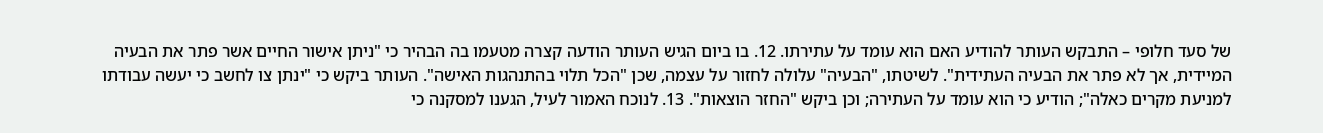של סעד חלופי – התבקש העותר להודיע האם הוא עומד על עתירתו. 12. בו ביום הגיש העותר הודעה קצרה מטעמו בה הבהיר כי "ניתן אישור החיים אשר פתר את הבעיה המיידית, אך לא פתר את הבעיה העתידית". לשיטתו, "הבעיה" עלולה לחזור על עצמה, שכן "הכל תלוי בהתנהגות האישה". העותר ביקש כי "ינתן צו לחשב כי יעשה עבודתו למניעת מקרים כאלה"; הודיע כי הוא עומד על העתירה; וכן ביקש "החזר הוצאות". 13. לנוכח האמור לעיל, הגענו למסקנה כי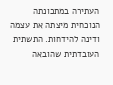העתירה במתכונתה הנוכחית מיצתה את עצמה ודינה להידחות. התשתית העובדתית שהובאה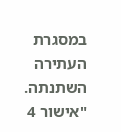במסגרת העתירה השתנתה. "אישור 4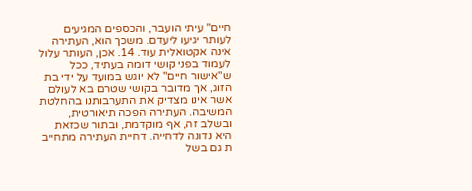חיים" עיתי הועבר, והכספים המגיעים לעותר יגיעו ליעדם. משכך הוא, העתירה אינה אקטואלית עוד. 14. אכן, העותר עלול לעמוד בפני קושי דומה בעתיד, ככל ש"אישור חיים" לא יוגש במועד על ידי בת הזוג, אך מדובר בקושי שטרם בא לעולם אשר אינו מצדיק את התערבותנו בהחלטת המשיבה. העתירה הפכה תיאורטית, ובשלב זה, אף מוקדמת, ובתור שכזאת היא נדונה לדחייה. דחיית העתירה מתחייב ת גם בשל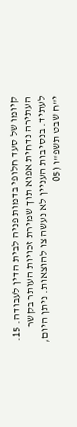קיומו של סעד חלופי בדמות פניה לבית הדין לעבודה. 15. העתירה נדחית אפוא תוך שמירת זכויות העותר בקשר לעתיד. בנסיבות העניין לא נעשה צו להוצאות. ניתן היום, י"ח שבט תשפ"ו (05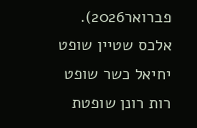פברואר2026). אלכס שטיין שופט יחיאל כשר שופט רות רונן שופטת